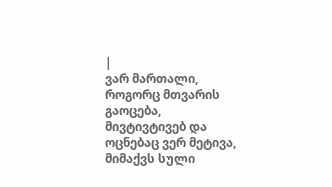|
ვარ მართალი, როგორც მთვარის გაოცება, მივტივტივებ და ოცნებაც ვერ მეტივა, მიმაქვს სული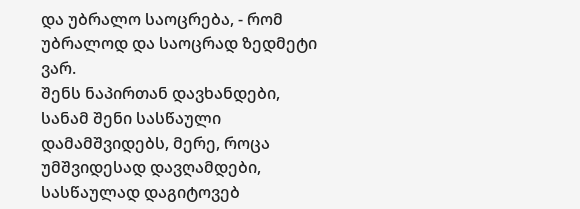და უბრალო საოცრება, - რომ უბრალოდ და საოცრად ზედმეტი ვარ.
შენს ნაპირთან დავხანდები, სანამ შენი სასწაული დამამშვიდებს, მერე, როცა უმშვიდესად დავღამდები, სასწაულად დაგიტოვებ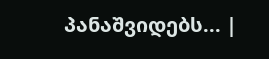პანაშვიდებს... |